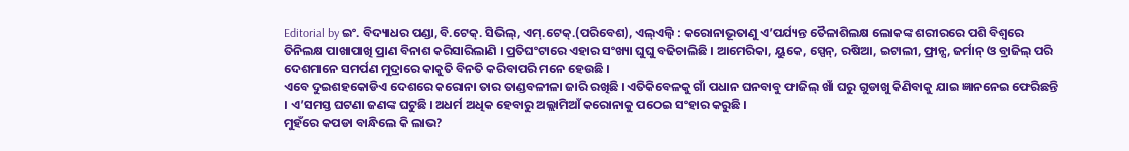Editorial by ଇଂ. ବିଦ୍ୟାଧର ପଣ୍ଡା, ବି.ଟେକ୍. ସିଭିଲ୍, ଏମ୍.ଟେକ୍.(ପରିବେଶ), ଏଲ୍ଏଲ୍ବି : କରୋନାଭୂତାଣୁ ଏ’ପର୍ଯ୍ୟନ୍ତ ତୈଳାଶିଲକ୍ଷ ଲୋକଙ୍କ ଶରୀରରେ ପଶି ବିଶ୍ୱରେ ତିନିଲକ୍ଷ ପାଖାପାଖି ପ୍ରାଣ ବିନାଶ କରିସାରିଲାଣି । ପ୍ରତିଘଂଟାରେ ଏହାର ସଂଖ୍ୟା ଘୁଘୁ ବଢିଚାଲିଛି । ଆମେରିକା, ୟୁକେ, ସ୍ପେନ୍, ରଷିଆ, ଇଟାଲୀ, ଫ୍ରାନ୍ସ, ଜର୍ମାନ୍ ଓ ବ୍ରାଜିଲ୍ ପରି ଦେଶମାନେ ସମର୍ପଣ ମୁଦ୍ରାରେ କାକୁତି ବିନତି କରିବାପରି ମନେ ହେଉଛି ।
ଏବେ ଦୁଇଶହକୋଡିଏ ଦେଶରେ କରୋନା ତାର ତାଣ୍ଡବଳୀଳା ଜାରି ରଖିଛି । ଏତିକିବେଳକୁ ଗାଁ ପଧାନ ଘନବାବୁ ଫାଜିଲ୍ ଖାଁ ଘରୁ ଗୁଡାଖୁ କିଣିବାକୁ ଯାଇ ଜ୍ଞାନନେଇ ଫେରିଛନ୍ତି । ଏ’ସମସ୍ତ ଘଟଣା ଜଣଙ୍କ ଘଟୁଛି । ଅଧର୍ମ ଅଧିକ ହେବାରୁ ଅଲ୍ଲାମିଆଁ କରୋନାକୁ ପଠେଇ ସଂହାର କରୁଛି ।
ମୁହଁରେ କପଡା ବାନ୍ଧିଲେ କି ଲାଭ?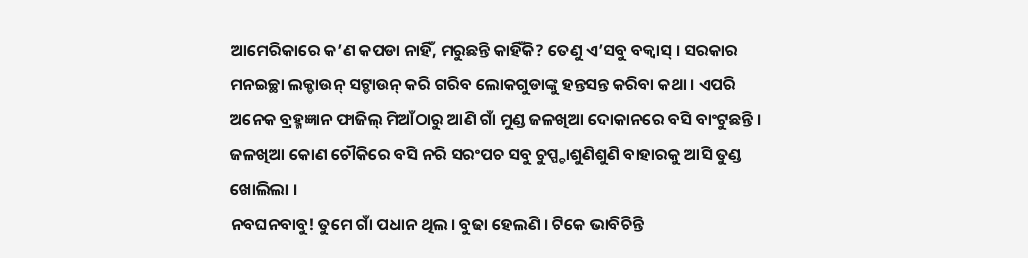ଆମେରିକାରେ କ’ଣ କପଡା ନାହିଁ, ମରୁଛନ୍ତି କାହିଁକି? ତେଣୁ ଏ’ସବୁ ବକ୍ବାସ୍ । ସରକାର ମନଇଚ୍ଛା ଲକ୍ଡାଉନ୍ ସଟ୍ଡାଉନ୍ କରି ଗରିବ ଲୋକଗୁଡାଙ୍କୁ ହନ୍ତସନ୍ତ କରିବା କଥା । ଏପରି ଅନେକ ବ୍ରହ୍ମଜ୍ଞାନ ଫାଜିଲ୍ ମିଆଁଠାରୁ ଆଣି ଗାଁ ମୁଣ୍ଡ ଜଳଖିଆ ଦୋକାନରେ ବସି ବାଂଟୁଛନ୍ତି । ଜଳଖିଆ କୋଣ ଚୌକିରେ ବସି ନରି ସରଂପଚ ସବୁ ଚୁପ୍ପ୍ଚାଶୁଣିଶୁଣି ବାହାରକୁ ଆସି ତୁଣ୍ଡ ଖୋଲିଲା ।
ନବଘନବାବୁ! ତୁମେ ଗାଁ ପଧାନ ଥିଲ । ବୁଢା ହେଲଣି । ଟିକେ ଭାବିଚିନ୍ତି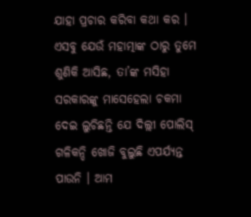ଯାହା ପ୍ରଚାର କରିବା କଥା କର । ଏସବୁ ଯେଉଁ ମହାତ୍ମାଙ୍କ ଠାରୁ ତୁମେ ଶୁଣିକି ଆସିଛ, ତା’ଙ୍କ ମସିହା ସରକାରଙ୍କୁ ମାସେହେଲା ଚକମା ଦେଇ ଲୁଚିଛନ୍ତି ଯେ ଦିଲ୍ଲୀ ପୋଲିସ୍ ଗଳିକନ୍ଦି ଖୋଜି ବୁଲୁଛି ଏପର୍ଯ୍ୟନ୍ତ ପାଉନି । ଆମ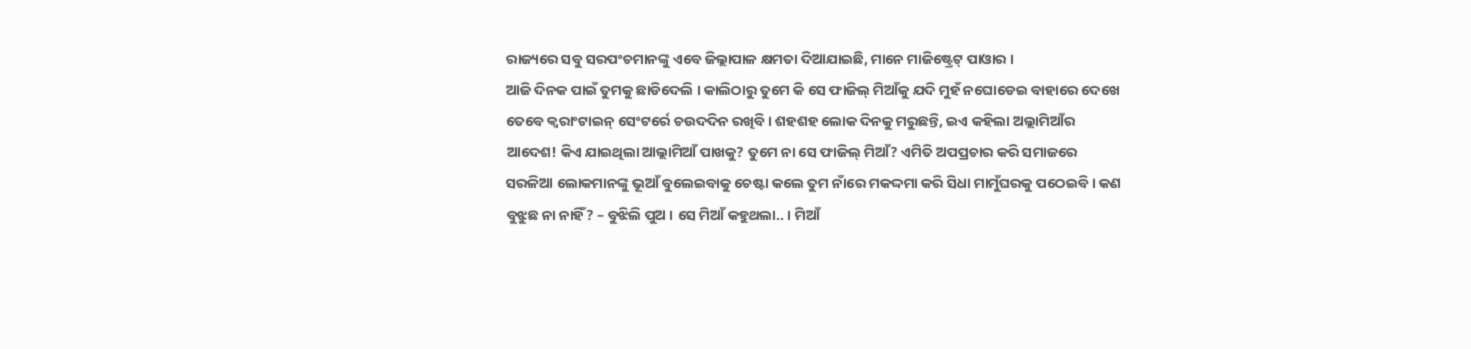ରାଜ୍ୟରେ ସବୁ ସରପଂଚମାନଙ୍କୁ ଏବେ ଜିଲ୍ଲାପାଳ କ୍ଷମତା ଦିଆଯାଇଛି, ମାନେ ମାଜିଷ୍ଟ୍ରେଟ୍ ପାଓାର ।
ଆଜି ଦିନକ ପାଇଁ ତୁମକୁ ଛାଡିଦେଲି । କାଲିଠାରୁ ତୁମେ କି ସେ ଫାଜିଲ୍ ମିଆଁକୁ ଯଦି ମୁହଁ ନଘୋଡେଇ ବାହାରେ ଦେଖେ ତେବେ କ୍ୱରାଂଟାଇନ୍ ସେଂଟର୍ରେ ଚଉଦଦିନ ରଖିବି । ଶହଶହ ଲୋକ ଦିନକୁ ମରୁଛନ୍ତି, ଇଏ କହିଲା ଅଲ୍ଲାମିଆଁର ଆଦେଶ! କିଏ ଯାଇଥିଲା ଆଲ୍ଲାମିଆଁ ପାଖକୁ? ତୁମେ ନା ସେ ଫାଜିଲ୍ ମିଆଁ? ଏମିତି ଅପପ୍ରଚାର କରି ସମାଜରେ ସରଳିଆ ଲୋକମାନଙ୍କୁ ଭୂଆଁ ବୁଲେଇବାକୁ ଚେଷ୍ଟା କଲେ ତୁମ ନାଁରେ ମକଦ୍ଦମା କରି ସିଧା ମାମୁଁଘରକୁ ପଠେଇବି । କଣ ବୁଝୁଛ ନା ନାହିଁ? – ବୁଝିଲି ପୁଅ । ସେ ମିଆଁ କହୁଥଲା.. । ମିଆଁ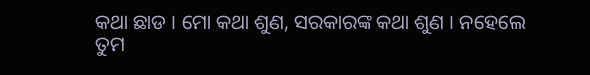କଥା ଛାଡ । ମୋ କଥା ଶୁଣ, ସରକାରଙ୍କ କଥା ଶୁଣ । ନହେଲେ ତୁମ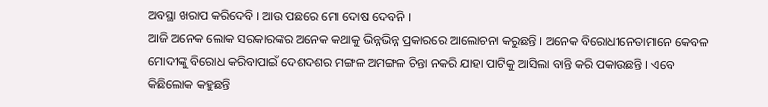ଅବସ୍ଥା ଖରାପ କରିଦେବି । ଆଉ ପଛରେ ମୋ ଦୋଷ ଦେବନି ।
ଆଜି ଅନେକ ଲୋକ ସରକାରଙ୍କର ଅନେକ କଥାକୁ ଭିନ୍ନଭିନ୍ନ ପ୍ରକାରରେ ଆଲୋଚନା କରୁଛନ୍ତି । ଅନେକ ବିରୋଧୀନେତାମାନେ କେବଳ ମୋଦୀଙ୍କୁ ବିରୋଧ କରିବାପାଇଁ ଦେଶଦଶର ମଙ୍ଗଳ ଅମଙ୍ଗଳ ଚିନ୍ତା ନକରି ଯାହା ପାଟିକୁ ଆସିଲା ବାନ୍ତି କରି ପକାଉଛନ୍ତି । ଏବେ କିଛିଲୋକ କହୁଛନ୍ତି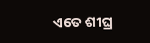ଏତେ ଶୀଘ୍ର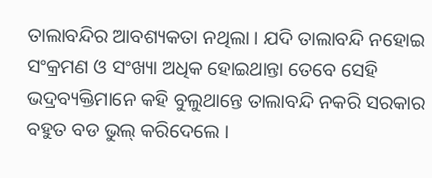ତାଲାବନ୍ଦିର ଆବଶ୍ୟକତା ନଥିଲା । ଯଦି ତାଲାବନ୍ଦି ନହୋଇ ସଂକ୍ରମଣ ଓ ସଂଖ୍ୟା ଅଧିକ ହୋଇଥାନ୍ତା ତେବେ ସେହି ଭଦ୍ରବ୍ୟକ୍ତିମାନେ କହି ବୁଲୁଥାନ୍ତେ ତାଲାବନ୍ଦି ନକରି ସରକାର ବହୁତ ବଡ ଭୁଲ୍ କରିଦେଲେ ।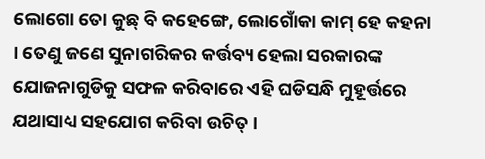ଲୋଗୋ ତୋ କୁଛ୍ ବି କହେଙ୍ଗେ, ଲୋଗୋଁକା କାମ୍ ହେ କହନା । ତେଣୁ ଜଣେ ସୁନାଗରିକର କର୍ତ୍ତବ୍ୟ ହେଲା ସରକାରଙ୍କ ଯୋଜନାଗୁଡିକୁ ସଫଳ କରିବାରେ ଏହି ଘଡିସନ୍ଧି ମୁହୂର୍ତ୍ତରେ ଯଥାସାଧ୍ୟ ସହଯୋଗ କରିବା ଉଚିତ୍ ।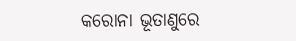କରୋନା ଭୂତାଣୁରେ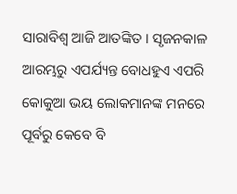ସାରାବିଶ୍ୱ ଆଜି ଆତଙ୍କିତ । ସୃଜନକାଳ ଆରମ୍ଭରୁ ଏପର୍ଯ୍ୟନ୍ତ ବୋଧହୁଏ ଏପରି କୋକୁଆ ଭୟ ଲୋକମାନଙ୍କ ମନରେ ପୂର୍ବରୁ କେବେ ବି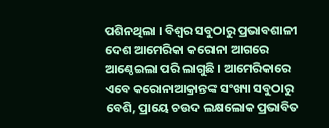ପଶିନଥିଲା । ବିଶ୍ୱର ସବୁଠାରୁ ପ୍ରଭାବଶାଳୀ ଦେଶ ଆମେରିକା କରୋନା ଆଗରେ ଆଣ୍ଠେଇଲା ପରି ଲାଗୁଛି । ଆମେରିକାରେ ଏବେ କରୋନାଆକ୍ରାନ୍ତଙ୍କ ସଂଖ୍ୟା ସବୁଠାରୁ ବେଶି, ପ୍ରାୟେ ଚଉଦ ଲକ୍ଷଲୋକ ପ୍ରଭାବିତ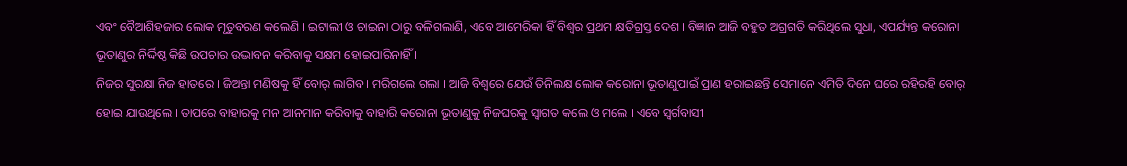ଏବଂ ବୈଆଶିହଜାର ଲୋକ ମୃତୁବରଣ କଲେଣି । ଇଟାଲୀ ଓ ଚାଇନା ଠାରୁ ବଳିଗଲାଣି, ଏବେ ଆମେରିକା ହିଁ ବିଶ୍ୱର ପ୍ରଥମ କ୍ଷତିଗ୍ରସ୍ତ ଦେଶ । ବିଜ୍ଞାନ ଆଜି ବହୁତ ଅଗ୍ରଗତି କରିଥିଲେ ସୁଧା, ଏପର୍ଯ୍ୟନ୍ତ କରୋନା ଭୂତାଣୁର ନିର୍ଦ୍ଦିଷ୍ଠ କିଛି ଉପଚାର ଉଦ୍ଭାବନ କରିବାକୁ ସକ୍ଷମ ହୋଇପାରିନାହିଁ ।
ନିଜର ସୁରକ୍ଷା ନିଜ ହାତରେ । ଜିଅନ୍ତା ମଣିଷକୁ ହିଁ ବୋର୍ ଲାଗିବ । ମରିଗଲେ ଗଲା । ଆଜି ବିଶ୍ୱରେ ଯେଉଁ ତିନିଲକ୍ଷ ଲୋକ କରୋନା ଭୂତାଣୁପାଇଁ ପ୍ରାଣ ହରାଇଛନ୍ତି ସେମାନେ ଏମିତି ଦିନେ ଘରେ ରହିରହି ବୋର୍ ହୋଇ ଯାଉଥିଲେ । ତାପରେ ବାହାରକୁ ମନ ଆନମାନ କରିବାକୁ ବାହାରି କରୋନା ଭୂତାଣୁକୁ ନିଜଘରକୁ ସ୍ୱାଗତ କଲେ ଓ ମଲେ । ଏବେ ସ୍ୱର୍ଗବାସୀ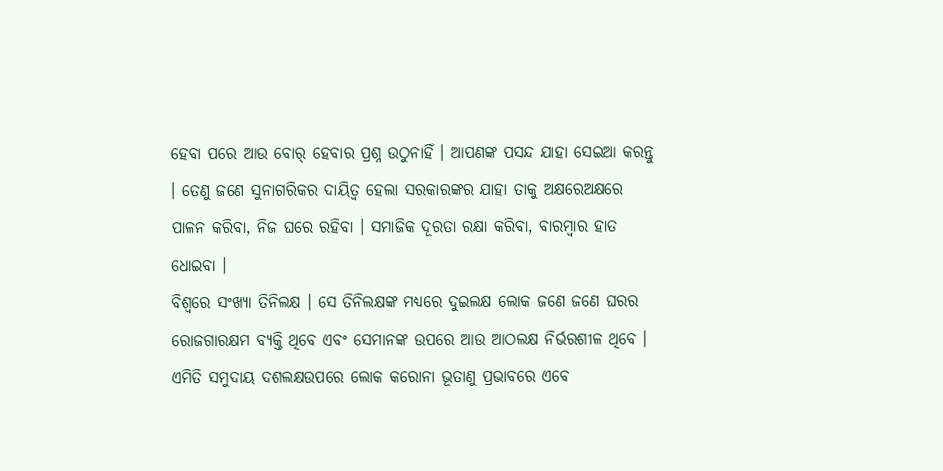ହେବା ପରେ ଆଉ ବୋର୍ ହେବାର ପ୍ରଶ୍ନ ଉଠୁନାହିଁ । ଆପଣଙ୍କ ପସନ୍ଦ ଯାହା ସେଇଆ କରନ୍ତୁ । ତେଣୁ ଜଣେ ସୁନାଗରିକର ଦାୟିତ୍ୱ ହେଲା ସରକାରଙ୍କର ଯାହା ତାକୁ ଅକ୍ଷରେଅକ୍ଷରେ ପାଳନ କରିବା, ନିଜ ଘରେ ରହିବା । ସମାଜିକ ଦୂରତା ରକ୍ଷା କରିବା, ବାରମ୍ବାର ହାତ ଧୋଇବା ।
ବିଶ୍ୱରେ ସଂଖ୍ୟା ତିନିଲକ୍ଷ । ସେ ତିନିଲକ୍ଷଙ୍କ ମଧ୍ୟରେ ଦୁଇଲକ୍ଷ ଲୋକ ଜଣେ ଜଣେ ଘରର ରୋଜଗାରକ୍ଷମ ବ୍ୟକ୍ତି ଥିବେ ଏବଂ ସେମାନଙ୍କ ଉପରେ ଆଉ ଆଠଲକ୍ଷ ନିର୍ଭରଶୀଳ ଥିବେ । ଏମିତି ସମୁଦାୟ ଦଶଲକ୍ଷଉପରେ ଲୋକ କରୋନା ଭୂତାଣୁ ପ୍ରଭାବରେ ଏବେ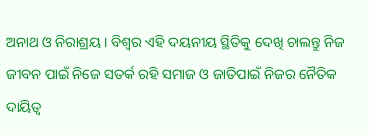ଅନାଥ ଓ ନିରାଶ୍ରୟ । ବିଶ୍ୱର ଏହି ଦୟନୀୟ ସ୍ଥିତିକୁ ଦେଖି ଚାଲନ୍ତୁ ନିଜ ଜୀବନ ପାଇଁ ନିଜେ ସତର୍କ ରହି ସମାଜ ଓ ଜାତିପାଇଁ ନିଜର ନୈତିକ ଦାୟିତ୍ୱ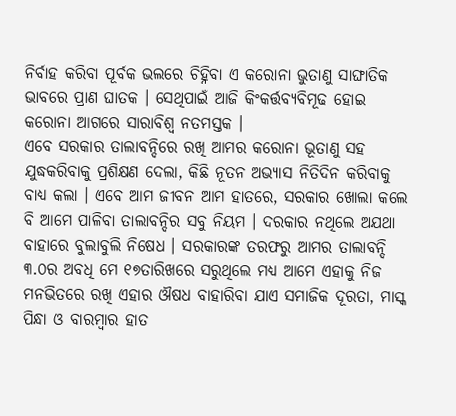ନିର୍ବାହ କରିବା ପୂର୍ବକ ଭଲରେ ଚିହ୍ନିବା ଏ କରୋନା ଭୁତାଣୁ ସାଙ୍ଘାତିକ ଭାବରେ ପ୍ରାଣ ଘାତକ । ସେଥିପାଇଁ ଆଜି କିଂକର୍ତ୍ତବ୍ୟବିମୂଢ ହୋଇ କରୋନା ଆଗରେ ସାରାବିଶ୍ୱ ନତମସ୍ତକ ।
ଏବେ ସରକାର ତାଲାବନ୍ଦିରେ ରଖି ଆମର କରୋନା ଭୂତାଣୁ ସହ ଯୁଦ୍ଧକରିବାକୁ ପ୍ରଶିକ୍ଷଣ ଦେଲା, କିଛି ନୂତନ ଅଭ୍ୟାସ ନିତିଦିନ କରିବାକୁ ବାଧ୍ୟ କଲା । ଏବେ ଆମ ଜୀବନ ଆମ ହାତରେ, ସରକାର ଖୋଲା କଲେ ବି ଆମେ ପାଳିବା ତାଲାବନ୍ଦିର ସବୁ ନିୟମ । ଦରକାର ନଥିଲେ ଅଯଥା ବାହାରେ ବୁଲାବୁଲି ନିଷେଧ । ସରକାରଙ୍କ ତରଫରୁ ଆମର ତାଲାବନ୍ଦି ୩.୦ର ଅବଧି ମେ ୧୭ତାରିଖରେ ସରୁଥିଲେ ମଧ୍ୟ ଆମେ ଏହାକୁ ନିଜ ମନଭିତରେ ରଖି ଏହାର ଔଷଧ ବାହାରିବା ଯାଏ ସମାଜିକ ଦୂରତା, ମାସ୍କ ପିନ୍ଧା ଓ ବାରମ୍ବାର ହାତ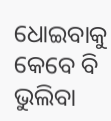ଧୋଇବାକୁ କେବେ ବି ଭୁଲିବା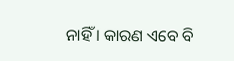ନାହିଁ । କାରଣ ଏବେ ବି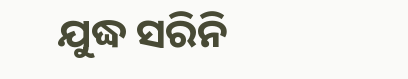ଯୁଦ୍ଧ ସରିନି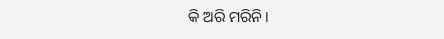କି ଅରି ମରିନି ।